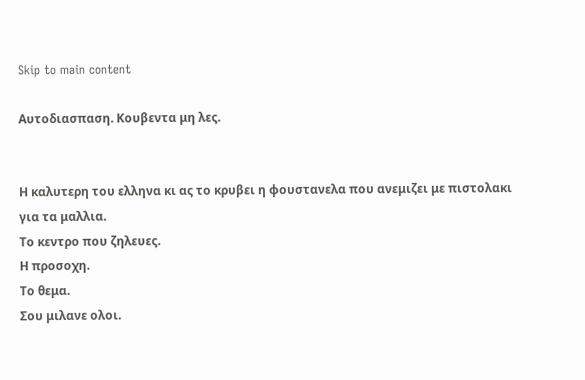Skip to main content

Αυτοδιασπαση. Κουβεντα μη λες.


Η καλυτερη του ελληνα κι ας το κρυβει η φουστανελα που ανεμιζει με πιστολακι για τα μαλλια.
Το κεντρο που ζηλευες.
Η προσοχη.
Το θεμα.
Σου μιλανε ολοι.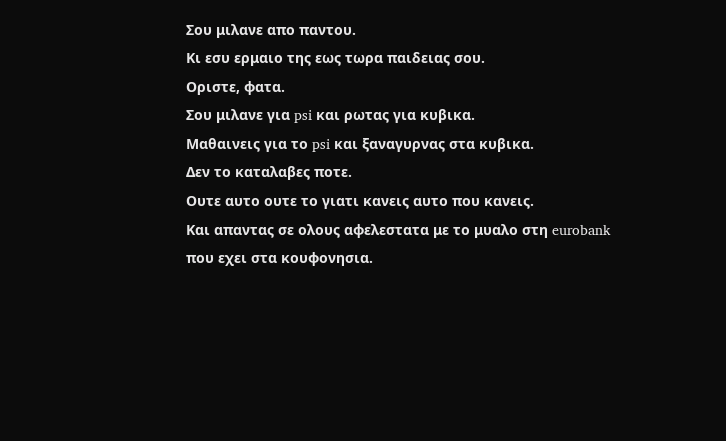Σου μιλανε απο παντου.
Κι εσυ ερμαιο της εως τωρα παιδειας σου.
Οριστε, φατα.
Σου μιλανε για psi και ρωτας για κυβικα.
Μαθαινεις για το psi και ξαναγυρνας στα κυβικα.
Δεν το καταλαβες ποτε.
Ουτε αυτο ουτε το γιατι κανεις αυτο που κανεις.
Και απαντας σε ολους αφελεστατα με το μυαλο στη eurobank που εχει στα κουφονησια.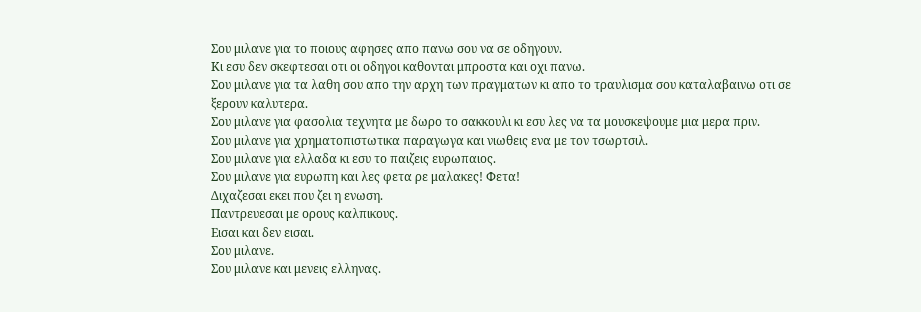Σου μιλανε για το ποιους αφησες απο πανω σου να σε οδηγουν.
Κι εσυ δεν σκεφτεσαι οτι οι οδηγοι καθονται μπροστα και οχι πανω.
Σου μιλανε για τα λαθη σου απο την αρχη των πραγματων κι απο το τραυλισμα σου καταλαβαινω οτι σε ξερουν καλυτερα.
Σου μιλανε για φασολια τεχνητα με δωρο το σακκουλι κι εσυ λες να τα μουσκεψουμε μια μερα πριν.
Σου μιλανε για χρηματοπιστωτικα παραγωγα και νιωθεις ενα με τον τσωρτσιλ.
Σου μιλανε για ελλαδα κι εσυ το παιζεις ευρωπαιος.
Σου μιλανε για ευρωπη και λες φετα ρε μαλακες! Φετα!
Διχαζεσαι εκει που ζει η ενωση.
Παντρευεσαι με ορους καλπικους.
Εισαι και δεν εισαι.
Σου μιλανε.
Σου μιλανε και μενεις ελληνας.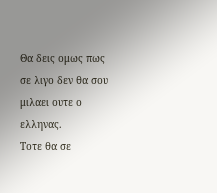Θα δεις ομως πως σε λιγο δεν θα σου μιλαει ουτε ο ελληνας.
Τοτε θα σε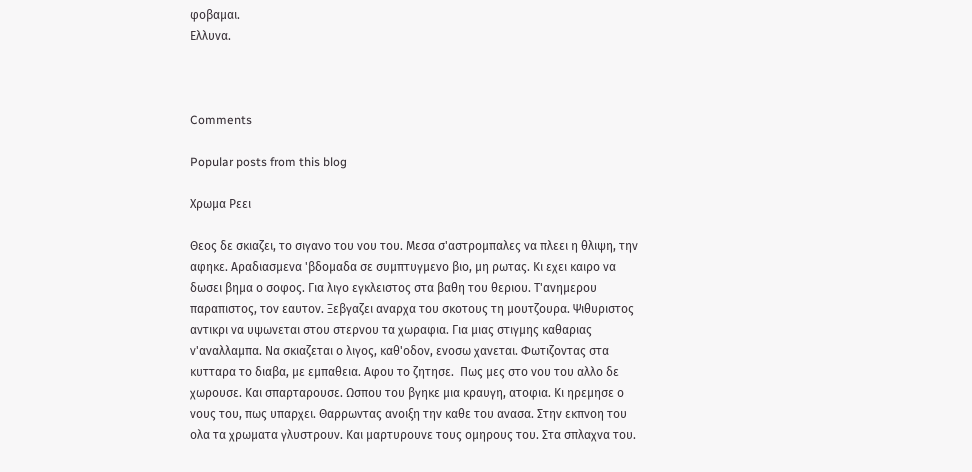φοβαμαι.
Ελλυνα.



Comments

Popular posts from this blog

Χρωμα Ρεει

Θεος δε σκιαζει, το σιγανο του νου του. Μεσα σ'αστρομπαλες να πλεει η θλιψη, την αφηκε. Αραδιασμενα 'βδομαδα σε συμπτυγμενο βιο, μη ρωτας. Κι εχει καιρο να δωσει βημα ο σοφος. Για λιγο εγκλειστος στα βαθη του θεριου. Τ'ανημερου παραπιστος, τον εαυτον. Ξεβγαζει αναρχα του σκοτους τη μουτζουρα. Ψιθυριστος αντικρι να υψωνεται στου στερνου τα χωραφια. Για μιας στιγμης καθαριας ν'αναλλαμπα. Να σκιαζεται ο λιγος, καθ'οδον, ενοσω χανεται. Φωτιζοντας στα κυτταρα το διαβα, με εμπαθεια. Αφου το ζητησε.  Πως μες στο νου του αλλο δε χωρουσε. Και σπαρταρουσε. Ωσπου του βγηκε μια κραυγη, ατοφια. Κι ηρεμησε ο νους του, πως υπαρχει. Θαρρωντας ανοιξη την καθε του ανασα. Στην εκπνοη του ολα τα χρωματα γλυστρουν. Και μαρτυρουνε τους ομηρους του. Στα σπλαχνα του.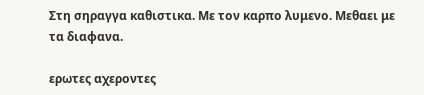Στη σηραγγα καθιστικα. Με τον καρπο λυμενο. Μεθαει με τα διαφανα.

ερωτες αχεροντες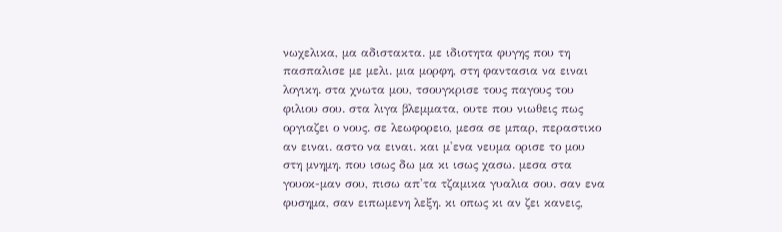νωχελικα, μα αδιστακτα. με ιδιοτητα φυγης που τη πασπαλισε με μελι. μια μορφη, στη φαντασια να ειναι λογικη. στα χνωτα μου, τσουγκρισε τους παγους του φιλιου σου. στα λιγα βλεμματα, ουτε που νιωθεις πως οργιαζει ο νους. σε λεωφορειο, μεσα σε μπαρ, περαστικο αν ειναι. αστο να ειναι. και μ'ενα νευμα ορισε το μου στη μνημη. που ισως δω μα κι ισως χασω. μεσα στα γουοκ-μαν σου, πισω απ'τα τζαμικα γυαλια σου. σαν ενα φυσημα, σαν ειπωμενη λεξη. κι οπως κι αν ζει κανεις,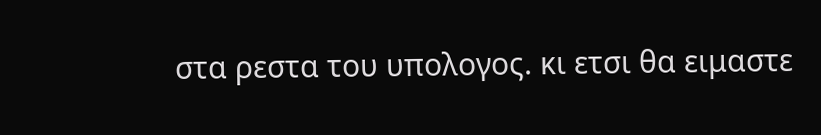στα ρεστα του υπολογος. κι ετσι θα ειμαστε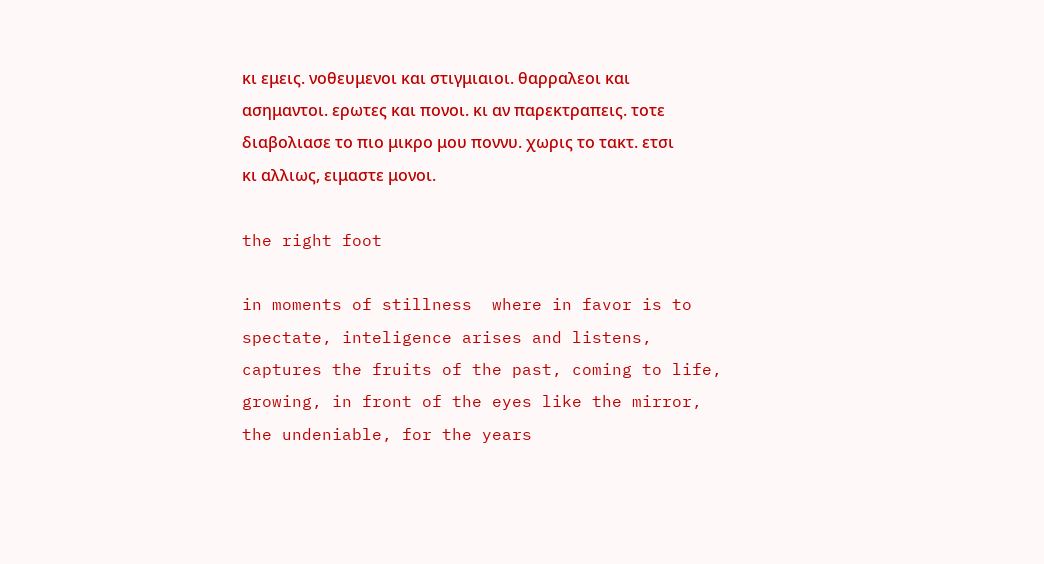κι εμεις. νοθευμενοι και στιγμιαιοι. θαρραλεοι και ασημαντοι. ερωτες και πονοι. κι αν παρεκτραπεις. τοτε διαβολιασε το πιο μικρο μου ποννυ. χωρις το τακτ. ετσι κι αλλιως, ειμαστε μονοι.

the right foot

in moments of stillness  where in favor is to spectate, inteligence arises and listens, captures the fruits of the past, coming to life, growing, in front of the eyes like the mirror, the undeniable, for the years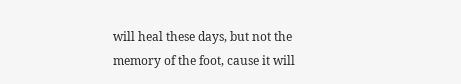will heal these days, but not the memory of the foot, cause it will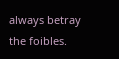always betray the foibles.